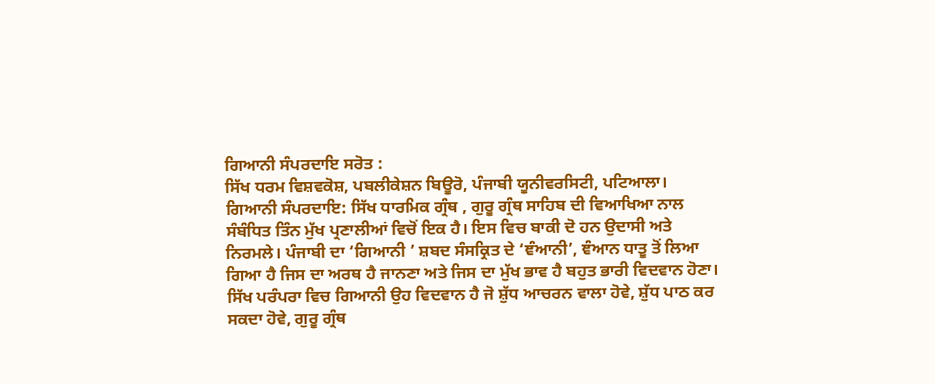ਗਿਆਨੀ ਸੰਪਰਦਾਇ ਸਰੋਤ :
ਸਿੱਖ ਧਰਮ ਵਿਸ਼ਵਕੋਸ਼, ਪਬਲੀਕੇਸ਼ਨ ਬਿਊਰੋ, ਪੰਜਾਬੀ ਯੂਨੀਵਰਸਿਟੀ, ਪਟਿਆਲਾ।
ਗਿਆਨੀ ਸੰਪਰਦਾਇ: ਸਿੱਖ ਧਾਰਮਿਕ ਗ੍ਰੰਥ , ਗੁਰੂ ਗ੍ਰੰਥ ਸਾਹਿਬ ਦੀ ਵਿਆਖਿਆ ਨਾਲ ਸੰਬੰਧਿਤ ਤਿੰਨ ਮੁੱਖ ਪ੍ਰਣਾਲੀਆਂ ਵਿਚੋਂ ਇਕ ਹੈ। ਇਸ ਵਿਚ ਬਾਕੀ ਦੋ ਹਨ ਉਦਾਸੀ ਅਤੇ ਨਿਰਮਲੇ। ਪੰਜਾਬੀ ਦਾ ‘ਗਿਆਨੀ ’ ਸ਼ਬਦ ਸੰਸਕ੍ਰਿਤ ਦੇ ‘ਞੰਆਨੀ’, ਞੰਆਨ ਧਾਤੂ ਤੋਂ ਲਿਆ ਗਿਆ ਹੈ ਜਿਸ ਦਾ ਅਰਥ ਹੈ ਜਾਨਣਾ ਅਤੇ ਜਿਸ ਦਾ ਮੁੱਖ ਭਾਵ ਹੈ ਬਹੁਤ ਭਾਰੀ ਵਿਦਵਾਨ ਹੋਣਾ। ਸਿੱਖ ਪਰੰਪਰਾ ਵਿਚ ਗਿਆਨੀ ਉਹ ਵਿਦਵਾਨ ਹੈ ਜੋ ਸ਼ੁੱਧ ਆਚਰਨ ਵਾਲਾ ਹੋਵੇ, ਸ਼ੁੱਧ ਪਾਠ ਕਰ ਸਕਦਾ ਹੋਵੇ, ਗੁਰੂ ਗ੍ਰੰਥ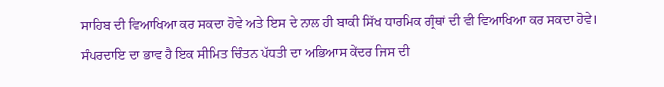ਸਾਹਿਬ ਦੀ ਵਿਆਖਿਆ ਕਰ ਸਕਦਾ ਹੋਵੇ ਅਤੇ ਇਸ ਦੇ ਨਾਲ ਹੀ ਬਾਕੀ ਸਿੱਖ ਧਾਰਮਿਕ ਗ੍ਰੰਥਾਂ ਦੀ ਵੀ ਵਿਆਖਿਆ ਕਰ ਸਕਦਾ ਹੋਵੇ। ਸੰਪਰਦਾਇ ਦਾ ਭਾਵ ਹੈ ਇਕ ਸੀਮਿਤ ਚਿੰਤਨ ਪੱਧਤੀ ਦਾ ਅਭਿਆਸ ਕੇਂਦਰ ਜਿਸ ਦੀ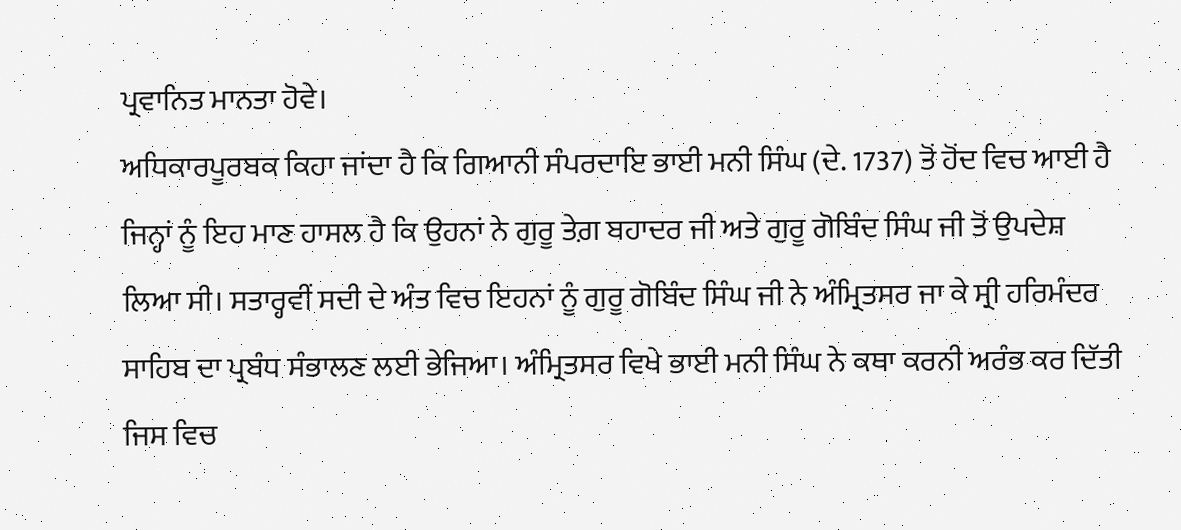ਪ੍ਰਵਾਨਿਤ ਮਾਨਤਾ ਹੋਵੇ।
ਅਧਿਕਾਰਪੂਰਬਕ ਕਿਹਾ ਜਾਂਦਾ ਹੈ ਕਿ ਗਿਆਨੀ ਸੰਪਰਦਾਇ ਭਾਈ ਮਨੀ ਸਿੰਘ (ਦੇ. 1737) ਤੋਂ ਹੋਂਦ ਵਿਚ ਆਈ ਹੈ ਜਿਨ੍ਹਾਂ ਨੂੰ ਇਹ ਮਾਣ ਹਾਸਲ ਹੈ ਕਿ ਉਹਨਾਂ ਨੇ ਗੁਰੂ ਤੇਗ਼ ਬਹਾਦਰ ਜੀ ਅਤੇ ਗੁਰੂ ਗੋਬਿੰਦ ਸਿੰਘ ਜੀ ਤੋਂ ਉਪਦੇਸ਼ ਲਿਆ ਸੀ। ਸਤਾਰ੍ਹਵੀਂ ਸਦੀ ਦੇ ਅੰਤ ਵਿਚ ਇਹਨਾਂ ਨੂੰ ਗੁਰੂ ਗੋਬਿੰਦ ਸਿੰਘ ਜੀ ਨੇ ਅੰਮ੍ਰਿਤਸਰ ਜਾ ਕੇ ਸ੍ਰੀ ਹਰਿਮੰਦਰ ਸਾਹਿਬ ਦਾ ਪ੍ਰਬੰਧ ਸੰਭਾਲਣ ਲਈ ਭੇਜਿਆ। ਅੰਮ੍ਰਿਤਸਰ ਵਿਖੇ ਭਾਈ ਮਨੀ ਸਿੰਘ ਨੇ ਕਥਾ ਕਰਨੀ ਅਰੰਭ ਕਰ ਦਿੱਤੀ ਜਿਸ ਵਿਚ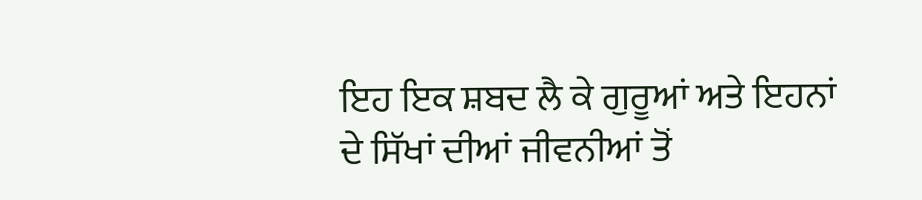ਇਹ ਇਕ ਸ਼ਬਦ ਲੈ ਕੇ ਗੁਰੂਆਂ ਅਤੇ ਇਹਨਾਂ ਦੇ ਸਿੱਖਾਂ ਦੀਆਂ ਜੀਵਨੀਆਂ ਤੋਂ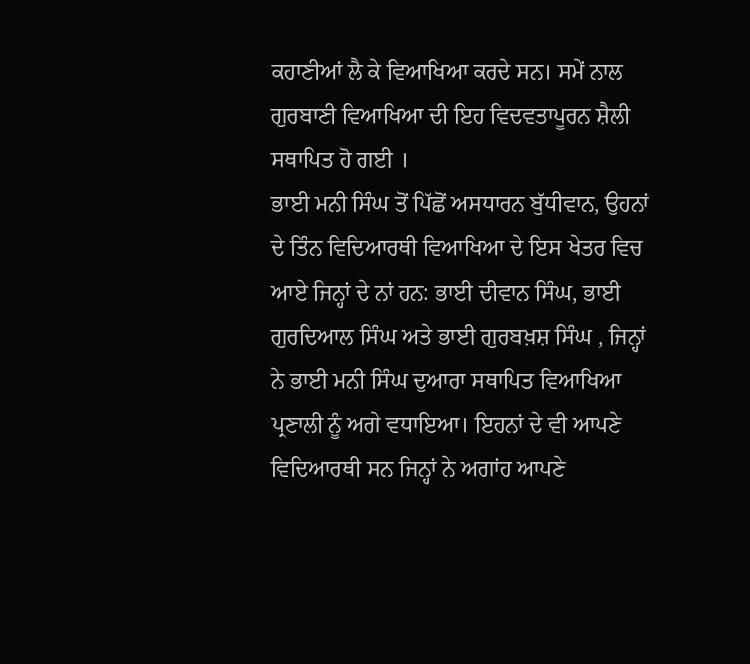ਕਹਾਣੀਆਂ ਲੈ ਕੇ ਵਿਆਖਿਆ ਕਰਦੇ ਸਨ। ਸਮੇਂ ਨਾਲ ਗੁਰਬਾਣੀ ਵਿਆਖਿਆ ਦੀ ਇਹ ਵਿਦਵਤਾਪੂਰਨ ਸ਼ੈਲੀ ਸਥਾਪਿਤ ਹੋ ਗਈ ।
ਭਾਈ ਮਨੀ ਸਿੰਘ ਤੋਂ ਪਿੱਛੋਂ ਅਸਧਾਰਨ ਬੁੱਧੀਵਾਨ, ਉਹਨਾਂ ਦੇ ਤਿੰਨ ਵਿਦਿਆਰਥੀ ਵਿਆਖਿਆ ਦੇ ਇਸ ਖੇਤਰ ਵਿਚ ਆਏ ਜਿਨ੍ਹਾਂ ਦੇ ਨਾਂ ਹਨ: ਭਾਈ ਦੀਵਾਨ ਸਿੰਘ, ਭਾਈ ਗੁਰਦਿਆਲ ਸਿੰਘ ਅਤੇ ਭਾਈ ਗੁਰਬਖ਼ਸ਼ ਸਿੰਘ , ਜਿਨ੍ਹਾਂ ਨੇ ਭਾਈ ਮਨੀ ਸਿੰਘ ਦੁਆਰਾ ਸਥਾਪਿਤ ਵਿਆਖਿਆ ਪ੍ਰਣਾਲੀ ਨੂੰ ਅਗੇ ਵਧਾਇਆ। ਇਹਨਾਂ ਦੇ ਵੀ ਆਪਣੇ ਵਿਦਿਆਰਥੀ ਸਨ ਜਿਨ੍ਹਾਂ ਨੇ ਅਗਾਂਹ ਆਪਣੇ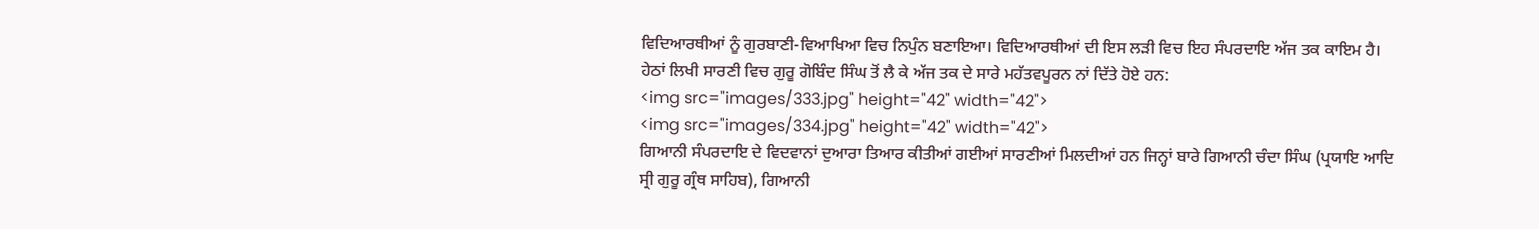ਵਿਦਿਆਰਥੀਆਂ ਨੂੰ ਗੁਰਬਾਣੀ-ਵਿਆਖਿਆ ਵਿਚ ਨਿਪੁੰਨ ਬਣਾਇਆ। ਵਿਦਿਆਰਥੀਆਂ ਦੀ ਇਸ ਲੜੀ ਵਿਚ ਇਹ ਸੰਪਰਦਾਇ ਅੱਜ ਤਕ ਕਾਇਮ ਹੈ। ਹੇਠਾਂ ਲਿਖੀ ਸਾਰਣੀ ਵਿਚ ਗੁਰੂ ਗੋਬਿੰਦ ਸਿੰਘ ਤੋਂ ਲੈ ਕੇ ਅੱਜ ਤਕ ਦੇ ਸਾਰੇ ਮਹੱਤਵਪੂਰਨ ਨਾਂ ਦਿੱਤੇ ਹੋਏ ਹਨ:
<img src="images/333.jpg" height="42" width="42">
<img src="images/334.jpg" height="42" width="42">
ਗਿਆਨੀ ਸੰਪਰਦਾਇ ਦੇ ਵਿਦਵਾਨਾਂ ਦੁਆਰਾ ਤਿਆਰ ਕੀਤੀਆਂ ਗਈਆਂ ਸਾਰਣੀਆਂ ਮਿਲਦੀਆਂ ਹਨ ਜਿਨ੍ਹਾਂ ਬਾਰੇ ਗਿਆਨੀ ਚੰਦਾ ਸਿੰਘ (ਪ੍ਰਯਾਇ ਆਦਿ ਸ੍ਰੀ ਗੁਰੂ ਗ੍ਰੰਥ ਸਾਹਿਬ), ਗਿਆਨੀ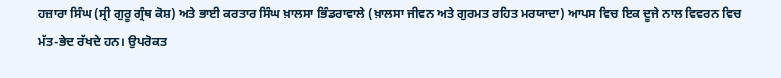ਹਜ਼ਾਰਾ ਸਿੰਘ (ਸ੍ਰੀ ਗੁਰੂ ਗ੍ਰੰਥ ਕੋਸ਼) ਅਤੇ ਭਾਈ ਕਰਤਾਰ ਸਿੰਘ ਖ਼ਾਲਸਾ ਭਿੰਡਰਾਵਾਲੇ (ਖ਼ਾਲਸਾ ਜੀਵਨ ਅਤੇ ਗੁਰਮਤ ਰਹਿਤ ਮਰਯਾਦਾ) ਆਪਸ ਵਿਚ ਇਕ ਦੂਜੇ ਨਾਲ ਵਿਵਰਨ ਵਿਚ ਮੱਤ-ਭੇਦ ਰੱਖਦੇ ਹਨ। ਉਪਰੋਕਤ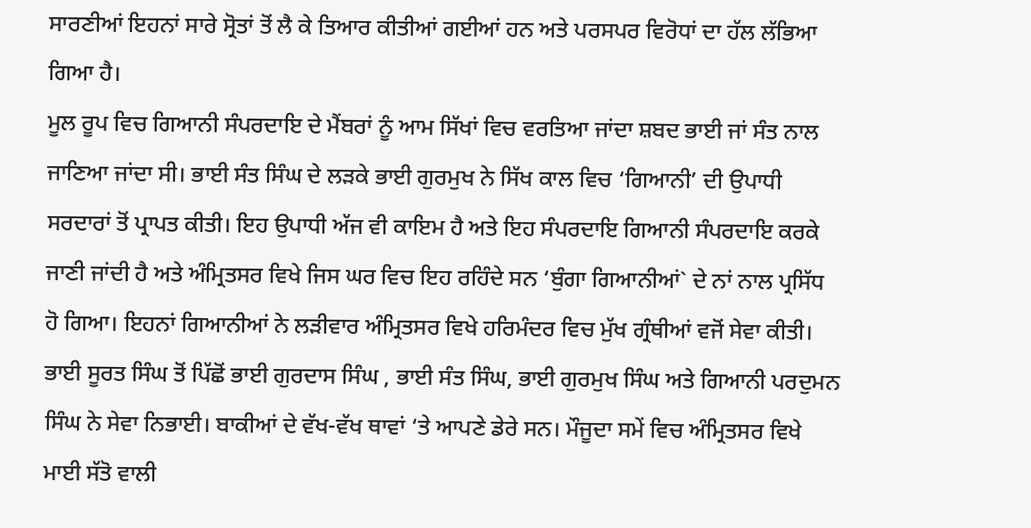ਸਾਰਣੀਆਂ ਇਹਨਾਂ ਸਾਰੇ ਸ੍ਰੋਤਾਂ ਤੋਂ ਲੈ ਕੇ ਤਿਆਰ ਕੀਤੀਆਂ ਗਈਆਂ ਹਨ ਅਤੇ ਪਰਸਪਰ ਵਿਰੋਧਾਂ ਦਾ ਹੱਲ ਲੱਭਿਆ ਗਿਆ ਹੈ।
ਮੂਲ ਰੂਪ ਵਿਚ ਗਿਆਨੀ ਸੰਪਰਦਾਇ ਦੇ ਮੈਂਬਰਾਂ ਨੂੰ ਆਮ ਸਿੱਖਾਂ ਵਿਚ ਵਰਤਿਆ ਜਾਂਦਾ ਸ਼ਬਦ ਭਾਈ ਜਾਂ ਸੰਤ ਨਾਲ ਜਾਣਿਆ ਜਾਂਦਾ ਸੀ। ਭਾਈ ਸੰਤ ਸਿੰਘ ਦੇ ਲੜਕੇ ਭਾਈ ਗੁਰਮੁਖ ਨੇ ਸਿੱਖ ਕਾਲ ਵਿਚ ‘ਗਿਆਨੀ’ ਦੀ ਉਪਾਧੀ ਸਰਦਾਰਾਂ ਤੋਂ ਪ੍ਰਾਪਤ ਕੀਤੀ। ਇਹ ਉਪਾਧੀ ਅੱਜ ਵੀ ਕਾਇਮ ਹੈ ਅਤੇ ਇਹ ਸੰਪਰਦਾਇ ਗਿਆਨੀ ਸੰਪਰਦਾਇ ਕਰਕੇ ਜਾਣੀ ਜਾਂਦੀ ਹੈ ਅਤੇ ਅੰਮ੍ਰਿਤਸਰ ਵਿਖੇ ਜਿਸ ਘਰ ਵਿਚ ਇਹ ਰਹਿੰਦੇ ਸਨ ‘ਬੁੰਗਾ ਗਿਆਨੀਆਂ` ਦੇ ਨਾਂ ਨਾਲ ਪ੍ਰਸਿੱਧ ਹੋ ਗਿਆ। ਇਹਨਾਂ ਗਿਆਨੀਆਂ ਨੇ ਲੜੀਵਾਰ ਅੰਮ੍ਰਿਤਸਰ ਵਿਖੇ ਹਰਿਮੰਦਰ ਵਿਚ ਮੁੱਖ ਗ੍ਰੰਥੀਆਂ ਵਜੋਂ ਸੇਵਾ ਕੀਤੀ। ਭਾਈ ਸੂਰਤ ਸਿੰਘ ਤੋਂ ਪਿੱਛੋਂ ਭਾਈ ਗੁਰਦਾਸ ਸਿੰਘ , ਭਾਈ ਸੰਤ ਸਿੰਘ, ਭਾਈ ਗੁਰਮੁਖ ਸਿੰਘ ਅਤੇ ਗਿਆਨੀ ਪਰਦੁਮਨ ਸਿੰਘ ਨੇ ਸੇਵਾ ਨਿਭਾਈ। ਬਾਕੀਆਂ ਦੇ ਵੱਖ-ਵੱਖ ਥਾਵਾਂ ‘ਤੇ ਆਪਣੇ ਡੇਰੇ ਸਨ। ਮੌਜੂਦਾ ਸਮੇਂ ਵਿਚ ਅੰਮ੍ਰਿਤਸਰ ਵਿਖੇ ਮਾਈ ਸੱਤੋ ਵਾਲੀ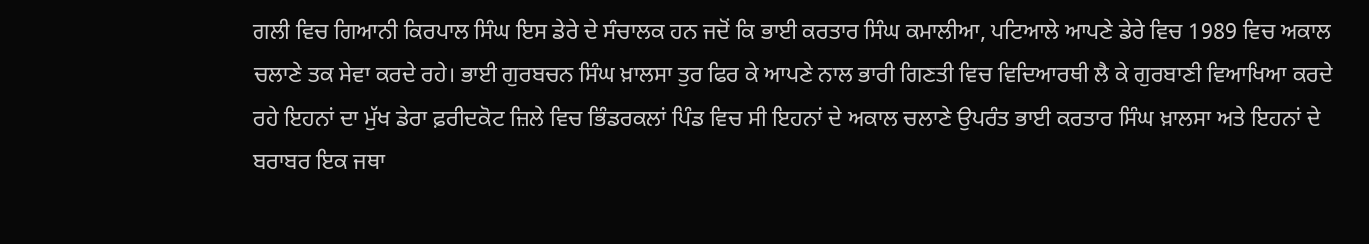ਗਲੀ ਵਿਚ ਗਿਆਨੀ ਕਿਰਪਾਲ ਸਿੰਘ ਇਸ ਡੇਰੇ ਦੇ ਸੰਚਾਲਕ ਹਨ ਜਦੋਂ ਕਿ ਭਾਈ ਕਰਤਾਰ ਸਿੰਘ ਕਮਾਲੀਆ, ਪਟਿਆਲੇ ਆਪਣੇ ਡੇਰੇ ਵਿਚ 1989 ਵਿਚ ਅਕਾਲ ਚਲਾਣੇ ਤਕ ਸੇਵਾ ਕਰਦੇ ਰਹੇ। ਭਾਈ ਗੁਰਬਚਨ ਸਿੰਘ ਖ਼ਾਲਸਾ ਤੁਰ ਫਿਰ ਕੇ ਆਪਣੇ ਨਾਲ ਭਾਰੀ ਗਿਣਤੀ ਵਿਚ ਵਿਦਿਆਰਥੀ ਲੈ ਕੇ ਗੁਰਬਾਣੀ ਵਿਆਖਿਆ ਕਰਦੇ ਰਹੇ ਇਹਨਾਂ ਦਾ ਮੁੱਖ ਡੇਰਾ ਫ਼ਰੀਦਕੋਟ ਜ਼ਿਲੇ ਵਿਚ ਭਿੰਡਰਕਲਾਂ ਪਿੰਡ ਵਿਚ ਸੀ ਇਹਨਾਂ ਦੇ ਅਕਾਲ ਚਲਾਣੇ ਉਪਰੰਤ ਭਾਈ ਕਰਤਾਰ ਸਿੰਘ ਖ਼ਾਲਸਾ ਅਤੇ ਇਹਨਾਂ ਦੇ ਬਰਾਬਰ ਇਕ ਜਥਾ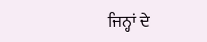ਜਿਨ੍ਹਾਂ ਦੇ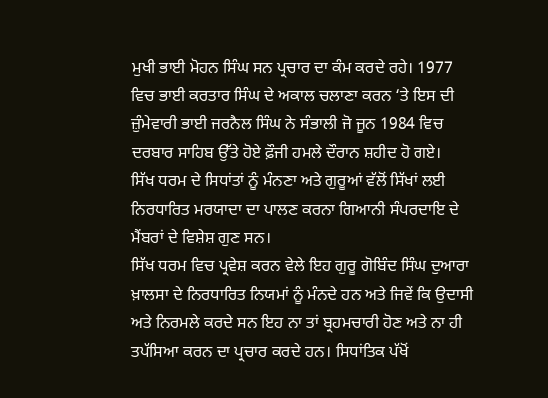ਮੁਖੀ ਭਾਈ ਮੋਹਨ ਸਿੰਘ ਸਨ ਪ੍ਰਚਾਰ ਦਾ ਕੰਮ ਕਰਦੇ ਰਹੇ। 1977 ਵਿਚ ਭਾਈ ਕਰਤਾਰ ਸਿੰਘ ਦੇ ਅਕਾਲ ਚਲਾਣਾ ਕਰਨ ‘ਤੇ ਇਸ ਦੀ ਜ਼ੁੰਮੇਵਾਰੀ ਭਾਈ ਜਰਨੈਲ ਸਿੰਘ ਨੇ ਸੰਭਾਲੀ ਜੋ ਜੂਨ 1984 ਵਿਚ ਦਰਬਾਰ ਸਾਹਿਬ ਉੱਤੇ ਹੋਏ ਫ਼ੌਜੀ ਹਮਲੇ ਦੌਰਾਨ ਸ਼ਹੀਦ ਹੋ ਗਏ।
ਸਿੱਖ ਧਰਮ ਦੇ ਸਿਧਾਂਤਾਂ ਨੂੰ ਮੰਨਣਾ ਅਤੇ ਗੁਰੂਆਂ ਵੱਲੋਂ ਸਿੱਖਾਂ ਲਈ ਨਿਰਧਾਰਿਤ ਮਰਯਾਦਾ ਦਾ ਪਾਲਣ ਕਰਨਾ ਗਿਆਨੀ ਸੰਪਰਦਾਇ ਦੇ ਮੈਂਬਰਾਂ ਦੇ ਵਿਸ਼ੇਸ਼ ਗੁਣ ਸਨ।
ਸਿੱਖ ਧਰਮ ਵਿਚ ਪ੍ਰਵੇਸ਼ ਕਰਨ ਵੇਲੇ ਇਹ ਗੁਰੂ ਗੋਬਿੰਦ ਸਿੰਘ ਦੁਆਰਾ ਖ਼ਾਲਸਾ ਦੇ ਨਿਰਧਾਰਿਤ ਨਿਯਮਾਂ ਨੂੰ ਮੰਨਦੇ ਹਨ ਅਤੇ ਜਿਵੇਂ ਕਿ ਉਦਾਸੀ ਅਤੇ ਨਿਰਮਲੇ ਕਰਦੇ ਸਨ ਇਹ ਨਾ ਤਾਂ ਬ੍ਰਹਮਚਾਰੀ ਹੋਣ ਅਤੇ ਨਾ ਹੀ ਤਪੱਸਿਆ ਕਰਨ ਦਾ ਪ੍ਰਚਾਰ ਕਰਦੇ ਹਨ। ਸਿਧਾਂਤਿਕ ਪੱਖੋਂ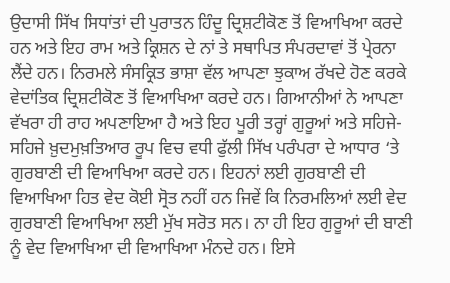ਉਦਾਸੀ ਸਿੱਖ ਸਿਧਾਂਤਾਂ ਦੀ ਪੁਰਾਤਨ ਹਿੰਦੂ ਦ੍ਰਿਸ਼ਟੀਕੋਣ ਤੋਂ ਵਿਆਖਿਆ ਕਰਦੇ ਹਨ ਅਤੇ ਇਹ ਰਾਮ ਅਤੇ ਕ੍ਰਿਸ਼ਨ ਦੇ ਨਾਂ ਤੇ ਸਥਾਪਿਤ ਸੰਪਰਦਾਵਾਂ ਤੋਂ ਪ੍ਰੇਰਨਾ ਲੈਂਦੇ ਹਨ। ਨਿਰਮਲੇ ਸੰਸਕ੍ਰਿਤ ਭਾਸ਼ਾ ਵੱਲ ਆਪਣਾ ਝੁਕਾਅ ਰੱਖਦੇ ਹੋਣ ਕਰਕੇ ਵੇਦਾਂਤਿਕ ਦ੍ਰਿਸ਼ਟੀਕੋਣ ਤੋਂ ਵਿਆਖਿਆ ਕਰਦੇ ਹਨ। ਗਿਆਨੀਆਂ ਨੇ ਆਪਣਾ ਵੱਖਰਾ ਹੀ ਰਾਹ ਅਪਣਾਇਆ ਹੈ ਅਤੇ ਇਹ ਪੂਰੀ ਤਰ੍ਹਾਂ ਗੁਰੂਆਂ ਅਤੇ ਸਹਿਜੇ-ਸਹਿਜੇ ਖ਼ੁਦਮੁਖ਼ਤਿਆਰ ਰੂਪ ਵਿਚ ਵਧੀ ਫੁੱਲੀ ਸਿੱਖ ਪਰੰਪਰਾ ਦੇ ਆਧਾਰ ‘ਤੇ ਗੁਰਬਾਣੀ ਦੀ ਵਿਆਖਿਆ ਕਰਦੇ ਹਨ। ਇਹਨਾਂ ਲਈ ਗੁਰਬਾਣੀ ਦੀ ਵਿਆਖਿਆ ਹਿਤ ਵੇਦ ਕੋਈ ਸ੍ਰੋਤ ਨਹੀਂ ਹਨ ਜਿਵੇਂ ਕਿ ਨਿਰਮਲਿਆਂ ਲਈ ਵੇਦ ਗੁਰਬਾਣੀ ਵਿਆਖਿਆ ਲਈ ਮੁੱਖ ਸਰੋਤ ਸਨ। ਨਾ ਹੀ ਇਹ ਗੁਰੂਆਂ ਦੀ ਬਾਣੀ ਨੂੰ ਵੇਦ ਵਿਆਖਿਆ ਦੀ ਵਿਆਖਿਆ ਮੰਨਦੇ ਹਨ। ਇਸੇ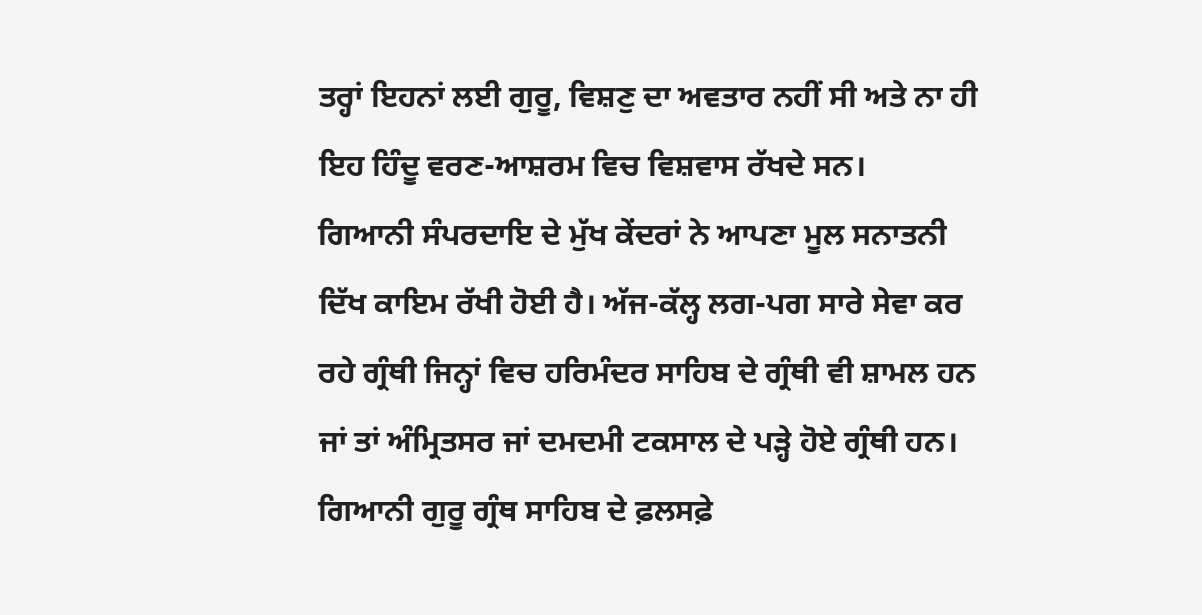ਤਰ੍ਹਾਂ ਇਹਨਾਂ ਲਈ ਗੁਰੂ, ਵਿਸ਼ਣੁ ਦਾ ਅਵਤਾਰ ਨਹੀਂ ਸੀ ਅਤੇ ਨਾ ਹੀ ਇਹ ਹਿੰਦੂ ਵਰਣ-ਆਸ਼ਰਮ ਵਿਚ ਵਿਸ਼ਵਾਸ ਰੱਖਦੇ ਸਨ।
ਗਿਆਨੀ ਸੰਪਰਦਾਇ ਦੇ ਮੁੱਖ ਕੇਂਦਰਾਂ ਨੇ ਆਪਣਾ ਮੂਲ ਸਨਾਤਨੀ ਦਿੱਖ ਕਾਇਮ ਰੱਖੀ ਹੋਈ ਹੈ। ਅੱਜ-ਕੱਲ੍ਹ ਲਗ-ਪਗ ਸਾਰੇ ਸੇਵਾ ਕਰ ਰਹੇ ਗ੍ਰੰਥੀ ਜਿਨ੍ਹਾਂ ਵਿਚ ਹਰਿਮੰਦਰ ਸਾਹਿਬ ਦੇ ਗ੍ਰੰਥੀ ਵੀ ਸ਼ਾਮਲ ਹਨ ਜਾਂ ਤਾਂ ਅੰਮ੍ਰਿਤਸਰ ਜਾਂ ਦਮਦਮੀ ਟਕਸਾਲ ਦੇ ਪੜ੍ਹੇ ਹੋਏ ਗ੍ਰੰਥੀ ਹਨ।
ਗਿਆਨੀ ਗੁਰੂ ਗ੍ਰੰਥ ਸਾਹਿਬ ਦੇ ਫ਼ਲਸਫ਼ੇ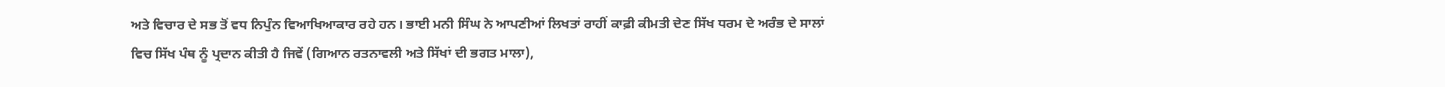ਅਤੇ ਵਿਚਾਰ ਦੇ ਸਭ ਤੋਂ ਵਧ ਨਿਪੁੰਨ ਵਿਆਖਿਆਕਾਰ ਰਹੇ ਹਨ। ਭਾਈ ਮਨੀ ਸਿੰਘ ਨੇ ਆਪਣੀਆਂ ਲਿਖਤਾਂ ਰਾਹੀਂ ਕਾਫ਼ੀ ਕੀਮਤੀ ਦੇਣ ਸਿੱਖ ਧਰਮ ਦੇ ਅਰੰਭ ਦੇ ਸਾਲਾਂ ਵਿਚ ਸਿੱਖ ਪੰਥ ਨੂੰ ਪ੍ਰਦਾਨ ਕੀਤੀ ਹੈ ਜਿਵੇਂ (ਗਿਆਨ ਰਤਨਾਵਲੀ ਅਤੇ ਸਿੱਖਾਂ ਦੀ ਭਗਤ ਮਾਲਾ),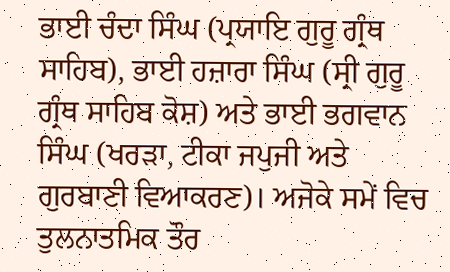ਭਾਈ ਚੰਦਾ ਸਿੰਘ (ਪ੍ਰਯਾਇ ਗੁਰੂ ਗ੍ਰੰਥ ਸਾਹਿਬ), ਭਾਈ ਹਜ਼ਾਰਾ ਸਿੰਘ (ਸ੍ਰੀ ਗੁਰੂ ਗ੍ਰੰਥ ਸਾਹਿਬ ਕੋਸ਼) ਅਤੇ ਭਾਈ ਭਗਵਾਨ ਸਿੰਘ (ਖਰੜਾ, ਟੀਕਾ ਜਪੁਜੀ ਅਤੇ ਗੁਰਬਾਣੀ ਵਿਆਕਰਣ)। ਅਜੋਕੇ ਸਮੇਂ ਵਿਚ ਤੁਲਨਾਤਮਿਕ ਤੌਰ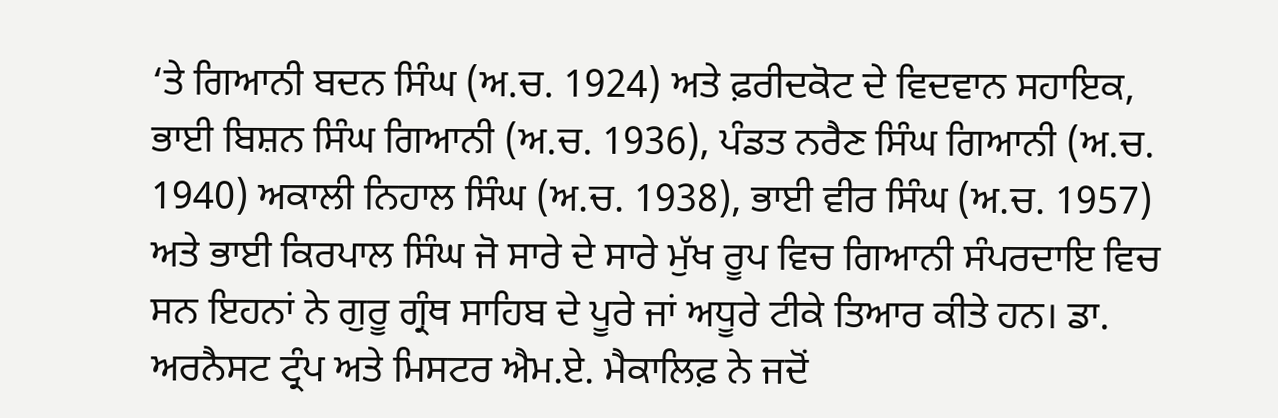‘ਤੇ ਗਿਆਨੀ ਬਦਨ ਸਿੰਘ (ਅ.ਚ. 1924) ਅਤੇ ਫ਼ਰੀਦਕੋਟ ਦੇ ਵਿਦਵਾਨ ਸਹਾਇਕ, ਭਾਈ ਬਿਸ਼ਨ ਸਿੰਘ ਗਿਆਨੀ (ਅ.ਚ. 1936), ਪੰਡਤ ਨਰੈਣ ਸਿੰਘ ਗਿਆਨੀ (ਅ.ਚ. 1940) ਅਕਾਲੀ ਨਿਹਾਲ ਸਿੰਘ (ਅ.ਚ. 1938), ਭਾਈ ਵੀਰ ਸਿੰਘ (ਅ.ਚ. 1957) ਅਤੇ ਭਾਈ ਕਿਰਪਾਲ ਸਿੰਘ ਜੋ ਸਾਰੇ ਦੇ ਸਾਰੇ ਮੁੱਖ ਰੂਪ ਵਿਚ ਗਿਆਨੀ ਸੰਪਰਦਾਇ ਵਿਚ ਸਨ ਇਹਨਾਂ ਨੇ ਗੁਰੂ ਗ੍ਰੰਥ ਸਾਹਿਬ ਦੇ ਪੂਰੇ ਜਾਂ ਅਧੂਰੇ ਟੀਕੇ ਤਿਆਰ ਕੀਤੇ ਹਨ। ਡਾ. ਅਰਨੈਸਟ ਟ੍ਰੰਪ ਅਤੇ ਮਿਸਟਰ ਐਮ.ਏ. ਮੈਕਾਲਿਫ਼ ਨੇ ਜਦੋਂ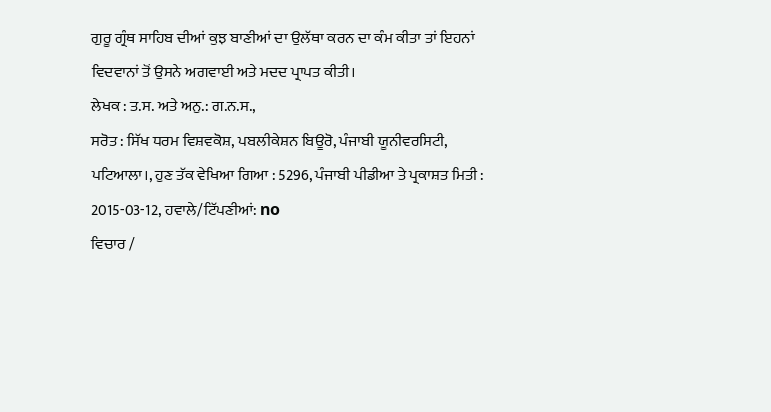ਗੁਰੂ ਗ੍ਰੰਥ ਸਾਹਿਬ ਦੀਆਂ ਕੁਝ ਬਾਣੀਆਂ ਦਾ ਉਲੱਥਾ ਕਰਨ ਦਾ ਕੰਮ ਕੀਤਾ ਤਾਂ ਇਹਨਾਂ ਵਿਦਵਾਨਾਂ ਤੋਂ ਉਸਨੇ ਅਗਵਾਈ ਅਤੇ ਮਦਦ ਪ੍ਰਾਪਤ ਕੀਤੀ।
ਲੇਖਕ : ਤ.ਸ. ਅਤੇ ਅਨੁ.: ਗ.ਨ.ਸ.,
ਸਰੋਤ : ਸਿੱਖ ਧਰਮ ਵਿਸ਼ਵਕੋਸ਼, ਪਬਲੀਕੇਸ਼ਨ ਬਿਊਰੋ, ਪੰਜਾਬੀ ਯੂਨੀਵਰਸਿਟੀ, ਪਟਿਆਲਾ।, ਹੁਣ ਤੱਕ ਵੇਖਿਆ ਗਿਆ : 5296, ਪੰਜਾਬੀ ਪੀਡੀਆ ਤੇ ਪ੍ਰਕਾਸ਼ਤ ਮਿਤੀ : 2015-03-12, ਹਵਾਲੇ/ਟਿੱਪਣੀਆਂ: no
ਵਿਚਾਰ /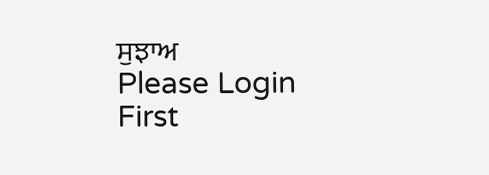ਸੁਝਾਅ
Please Login First